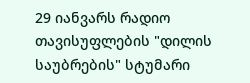29 იანვარს რადიო თავისუფლების "დილის საუბრების" სტუმარი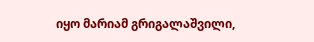იყო მარიამ გრიგალაშვილი,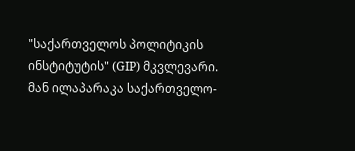"საქართველოს პოლიტიკის ინსტიტუტის" (GIP) მკვლევარი. მან ილაპარაკა საქართველო-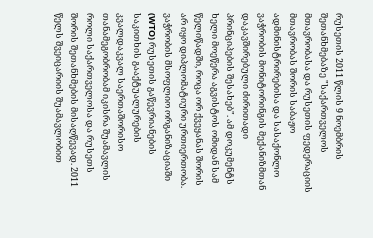რუსეთის 2011 წლის 9 ნოემბრის შეთანხმებაზე "საქართველოს მთავრობასა და რუსეთის ფედერაციის მთავრობას შორის საბაჟო ადმინისტრირებისა და სასაქონლო ვაჭრობის მონიტორინგის მექანიზმთან დაკავშირებული ძირითადი პრინციპების შესახებ". ამ დოკუმენტს ხელი მოეწერა აგვისტოს ომიდან სამ წელიწადში, როცა ორ ქვეყანას შორის არ იყო დიპლომატიური ურთიერთობა. ვაჭრობის მსოფლიო ორგანიზაციაში (WTO) რუსეთის გაწევრიანების საკითხის გააქტუალურების კვალდაკვალ საერთაშორისო თანამეგობრობამ იკისრა შუამავლის როლი საქართველოსა და რუსეთს შორის შეთანხმების მისაღწევად. 2011 წელს შვეიცარიის შუამავლობით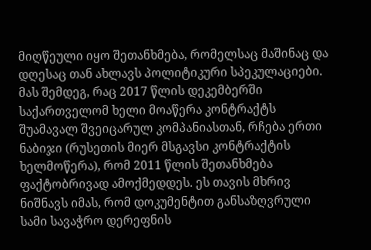მიღწეული იყო შეთანხმება, რომელსაც მაშინაც და დღესაც თან ახლავს პოლიტიკური სპეკულაციები. მას შემდეგ, რაც 2017 წლის დეკემბერში საქართველომ ხელი მოაწერა კონტრაქტს შუამავალ შვეიცარულ კომპანიასთან, რჩება ერთი ნაბიჯი (რუსეთის მიერ მსგავსი კონტრაქტის ხელმოწერა), რომ 2011 წლის შეთანხმება ფაქტობრივად ამოქმედდეს. ეს თავის მხრივ ნიშნავს იმას, რომ დოკუმენტით განსაზღვრული სამი სავაჭრო დერეფნის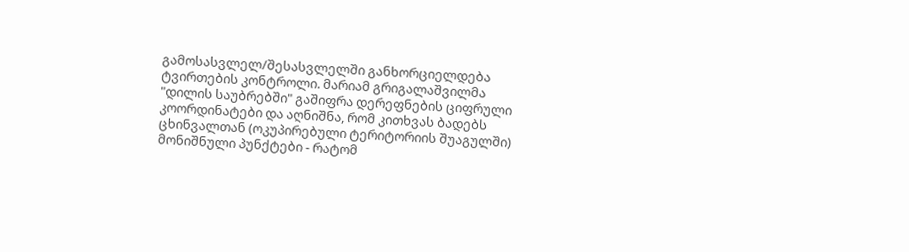გამოსასვლელ/შესასვლელში განხორციელდება ტვირთების კონტროლი. მარიამ გრიგალაშვილმა "დილის საუბრებში" გაშიფრა დერეფნების ციფრული კოორდინატები და აღნიშნა, რომ კითხვას ბადებს ცხინვალთან (ოკუპირებული ტერიტორიის შუაგულში) მონიშნული პუნქტები - რატომ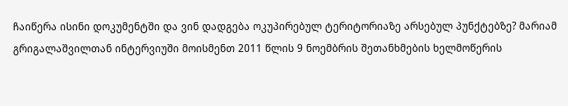ჩაიწერა ისინი დოკუმენტში და ვინ დადგება ოკუპირებულ ტერიტორიაზე არსებულ პუნქტებზე? მარიამ გრიგალაშვილთან ინტერვიუში მოისმენთ 2011 წლის 9 ნოემბრის შეთანხმების ხელმოწერის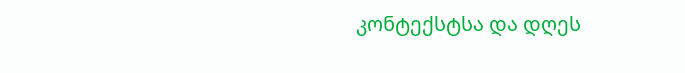კონტექსტსა და დღეს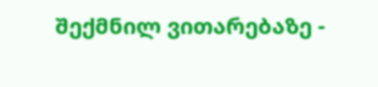შექმნილ ვითარებაზე -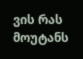ვის რას მოუტანს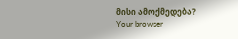მისი ამოქმედება?
Your browser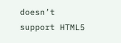doesn’t support HTML5